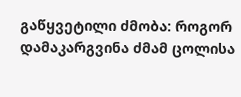გაწყვეტილი ძმობა: როგორ დამაკარგვინა ძმამ ცოლისა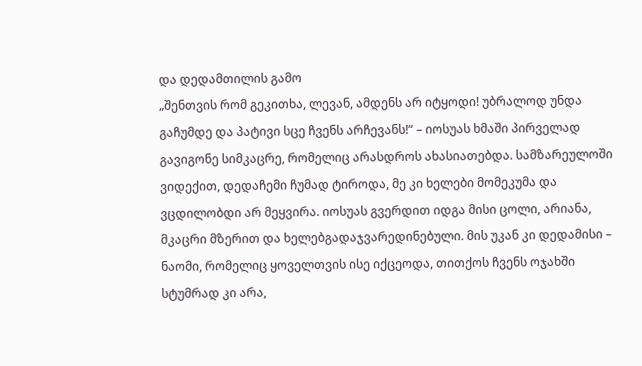და დედამთილის გამო
„შენთვის რომ გეკითხა, ლევან, ამდენს არ იტყოდი! უბრალოდ უნდა გაჩუმდე და პატივი სცე ჩვენს არჩევანს!“ – იოსუას ხმაში პირველად გავიგონე სიმკაცრე, რომელიც არასდროს ახასიათებდა. სამზარეულოში ვიდექით, დედაჩემი ჩუმად ტიროდა, მე კი ხელები მომეკუმა და ვცდილობდი არ მეყვირა. იოსუას გვერდით იდგა მისი ცოლი, არიანა, მკაცრი მზერით და ხელებგადაჯვარედინებული. მის უკან კი დედამისი – ნაომი, რომელიც ყოველთვის ისე იქცეოდა, თითქოს ჩვენს ოჯახში სტუმრად კი არა,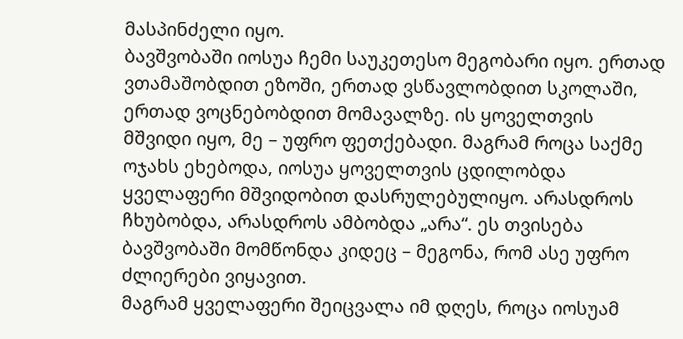მასპინძელი იყო.
ბავშვობაში იოსუა ჩემი საუკეთესო მეგობარი იყო. ერთად ვთამაშობდით ეზოში, ერთად ვსწავლობდით სკოლაში, ერთად ვოცნებობდით მომავალზე. ის ყოველთვის მშვიდი იყო, მე – უფრო ფეთქებადი. მაგრამ როცა საქმე ოჯახს ეხებოდა, იოსუა ყოველთვის ცდილობდა ყველაფერი მშვიდობით დასრულებულიყო. არასდროს ჩხუბობდა, არასდროს ამბობდა „არა“. ეს თვისება ბავშვობაში მომწონდა კიდეც – მეგონა, რომ ასე უფრო ძლიერები ვიყავით.
მაგრამ ყველაფერი შეიცვალა იმ დღეს, როცა იოსუამ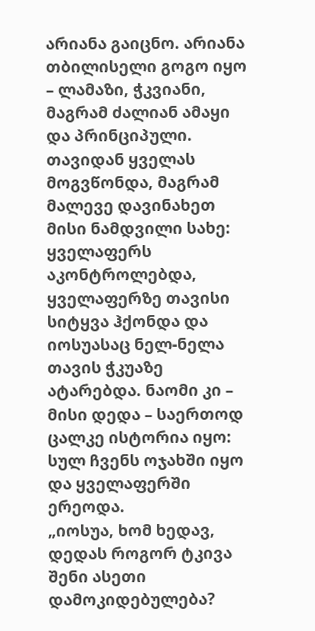არიანა გაიცნო. არიანა თბილისელი გოგო იყო – ლამაზი, ჭკვიანი, მაგრამ ძალიან ამაყი და პრინციპული. თავიდან ყველას მოგვწონდა, მაგრამ მალევე დავინახეთ მისი ნამდვილი სახე: ყველაფერს აკონტროლებდა, ყველაფერზე თავისი სიტყვა ჰქონდა და იოსუასაც ნელ-ნელა თავის ჭკუაზე ატარებდა. ნაომი კი – მისი დედა – საერთოდ ცალკე ისტორია იყო: სულ ჩვენს ოჯახში იყო და ყველაფერში ერეოდა.
„იოსუა, ხომ ხედავ, დედას როგორ ტკივა შენი ასეთი დამოკიდებულება?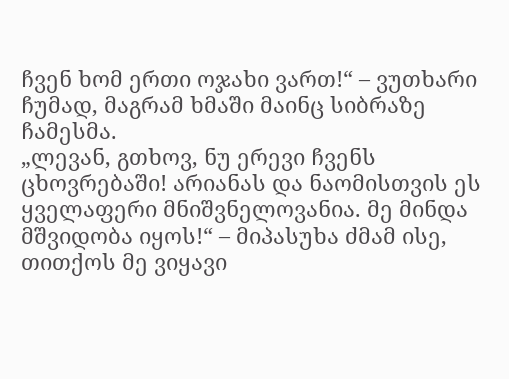ჩვენ ხომ ერთი ოჯახი ვართ!“ – ვუთხარი ჩუმად, მაგრამ ხმაში მაინც სიბრაზე ჩამესმა.
„ლევან, გთხოვ, ნუ ერევი ჩვენს ცხოვრებაში! არიანას და ნაომისთვის ეს ყველაფერი მნიშვნელოვანია. მე მინდა მშვიდობა იყოს!“ – მიპასუხა ძმამ ისე, თითქოს მე ვიყავი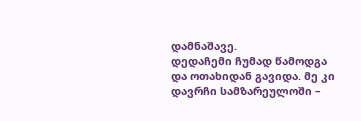დამნაშავე.
დედაჩემი ჩუმად წამოდგა და ოთახიდან გავიდა. მე კი დავრჩი სამზარეულოში –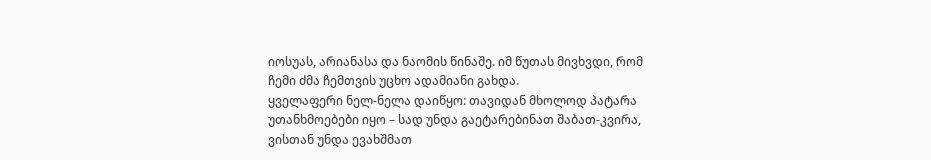იოსუას, არიანასა და ნაომის წინაშე. იმ წუთას მივხვდი, რომ ჩემი ძმა ჩემთვის უცხო ადამიანი გახდა.
ყველაფერი ნელ-ნელა დაიწყო: თავიდან მხოლოდ პატარა უთანხმოებები იყო – სად უნდა გაეტარებინათ შაბათ-კვირა, ვისთან უნდა ევახშმათ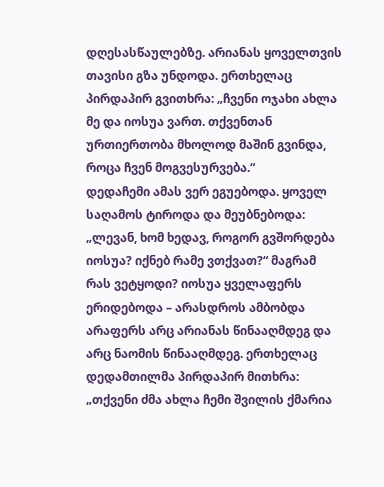დღესასწაულებზე. არიანას ყოველთვის თავისი გზა უნდოდა. ერთხელაც პირდაპირ გვითხრა: „ჩვენი ოჯახი ახლა მე და იოსუა ვართ. თქვენთან ურთიერთობა მხოლოდ მაშინ გვინდა, როცა ჩვენ მოგვესურვება.“
დედაჩემი ამას ვერ ეგუებოდა. ყოველ საღამოს ტიროდა და მეუბნებოდა: „ლევან, ხომ ხედავ, როგორ გვშორდება იოსუა? იქნებ რამე ვთქვათ?“ მაგრამ რას ვეტყოდი? იოსუა ყველაფერს ერიდებოდა – არასდროს ამბობდა არაფერს არც არიანას წინააღმდეგ და არც ნაომის წინააღმდეგ. ერთხელაც დედამთილმა პირდაპირ მითხრა: „თქვენი ძმა ახლა ჩემი შვილის ქმარია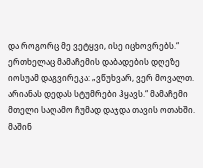და როგორც მე ვეტყვი, ისე იცხოვრებს.“
ერთხელაც მამაჩემის დაბადების დღეზე იოსუამ დაგვირეკა: „ვწუხვარ, ვერ მოვალთ. არიანას დედას სტუმრები ჰყავს.“ მამაჩემი მთელი საღამო ჩუმად დაჯდა თავის ოთახში. მაშინ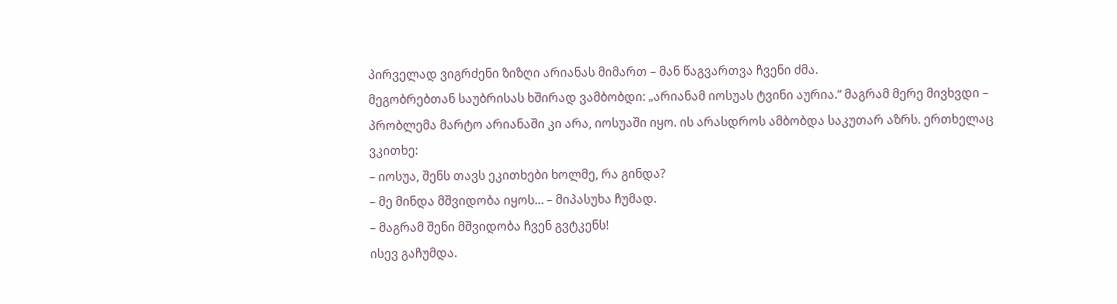პირველად ვიგრძენი ზიზღი არიანას მიმართ – მან წაგვართვა ჩვენი ძმა.
მეგობრებთან საუბრისას ხშირად ვამბობდი: „არიანამ იოსუას ტვინი აურია.“ მაგრამ მერე მივხვდი – პრობლემა მარტო არიანაში კი არა, იოსუაში იყო. ის არასდროს ამბობდა საკუთარ აზრს. ერთხელაც ვკითხე:
– იოსუა, შენს თავს ეკითხები ხოლმე, რა გინდა?
– მე მინდა მშვიდობა იყოს… – მიპასუხა ჩუმად.
– მაგრამ შენი მშვიდობა ჩვენ გვტკენს!
ისევ გაჩუმდა.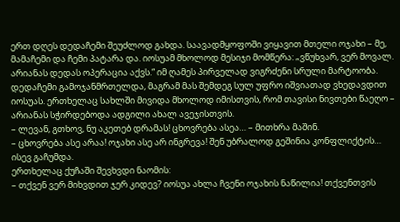ერთ დღეს დედაჩემი შეუძლოდ გახდა. საავადმყოფოში ვიყავით მთელი ოჯახი – მე, მამაჩემი და ჩემი პატარა და. იოსუამ მხოლოდ მესიჯი მომწერა: „ვწუხვარ, ვერ მოვალ. არიანას დედას ოპერაცია აქვს.“ იმ ღამეს პირველად ვიგრძენი სრული მარტოობა.
დედაჩემი გამოჯანმრთელდა, მაგრამ მას შემდეგ სულ უფრო იშვიათად ვხედავდით იოსუას. ერთხელაც სახლში მივიდა მხოლოდ იმისთვის, რომ თავისი ნივთები წაეღო – არიანას სჭირდებოდა ადგილი ახალ ავეჯისთვის.
– ლევან, გთხოვ, ნუ აკეთებ დრამას! ცხოვრება ასეა… – მითხრა მაშინ.
– ცხოვრება ასე არაა! ოჯახი ასე არ ინგრევა! შენ უბრალოდ გეშინია კონფლიქტის…
ისევ გაჩუმდა.
ერთხელაც ქუჩაში შევხვდი ნაომის:
– თქვენ ვერ მიხვდით ჯერ კიდევ? იოსუა ახლა ჩვენი ოჯახის ნაწილია! თქვენთვის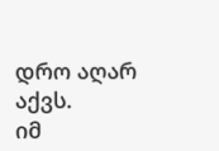დრო აღარ აქვს.
იმ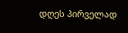დღეს პირველად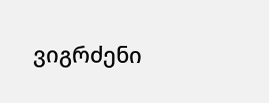ვიგრძენი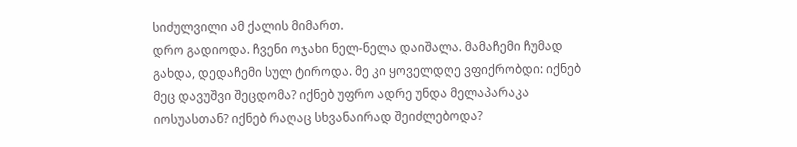სიძულვილი ამ ქალის მიმართ.
დრო გადიოდა. ჩვენი ოჯახი ნელ-ნელა დაიშალა. მამაჩემი ჩუმად გახდა, დედაჩემი სულ ტიროდა. მე კი ყოველდღე ვფიქრობდი: იქნებ მეც დავუშვი შეცდომა? იქნებ უფრო ადრე უნდა მელაპარაკა იოსუასთან? იქნებ რაღაც სხვანაირად შეიძლებოდა?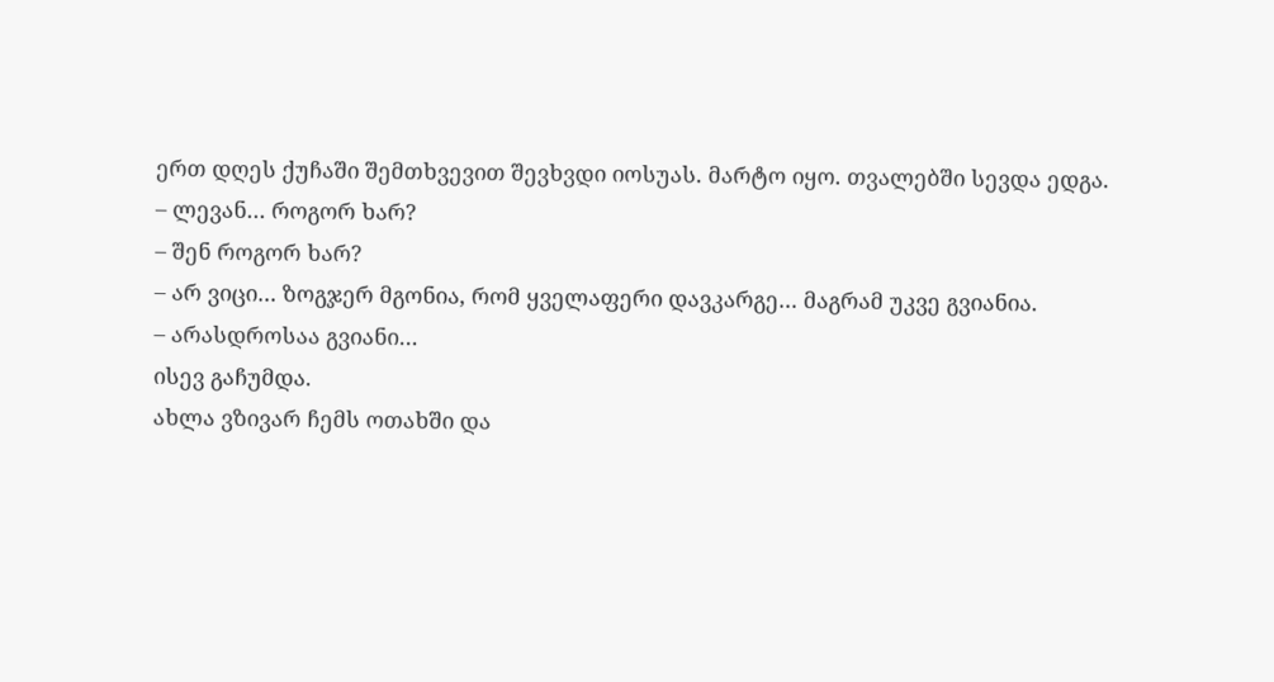ერთ დღეს ქუჩაში შემთხვევით შევხვდი იოსუას. მარტო იყო. თვალებში სევდა ედგა.
– ლევან… როგორ ხარ?
– შენ როგორ ხარ?
– არ ვიცი… ზოგჯერ მგონია, რომ ყველაფერი დავკარგე… მაგრამ უკვე გვიანია.
– არასდროსაა გვიანი…
ისევ გაჩუმდა.
ახლა ვზივარ ჩემს ოთახში და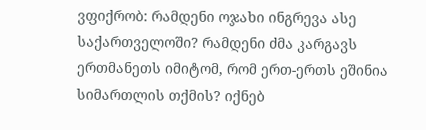ვფიქრობ: რამდენი ოჯახი ინგრევა ასე საქართველოში? რამდენი ძმა კარგავს ერთმანეთს იმიტომ, რომ ერთ-ერთს ეშინია სიმართლის თქმის? იქნებ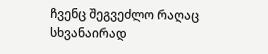ჩვენც შეგვეძლო რაღაც სხვანაირად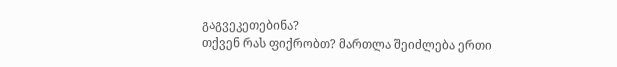გაგვეკეთებინა?
თქვენ რას ფიქრობთ? მართლა შეიძლება ერთი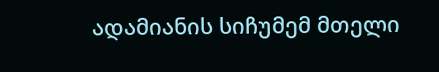ადამიანის სიჩუმემ მთელი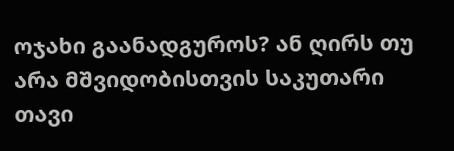ოჯახი გაანადგუროს? ან ღირს თუ არა მშვიდობისთვის საკუთარი თავი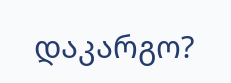დაკარგო?